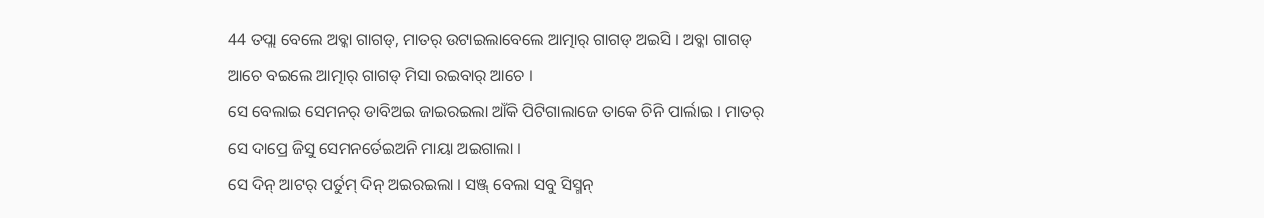44 ତପ୍ଲା ବେଲେ ଅବ୍କା ଗାଗଡ୍, ମାତର୍ ଉଟାଇଲାବେଲେ ଆତ୍ମାର୍ ଗାଗଡ୍ ଅଇସି । ଅବ୍କା ଗାଗଡ୍ ଆଚେ ବଇଲେ ଆତ୍ମାର୍ ଗାଗଡ୍ ମିସା ରଇବାର୍ ଆଚେ ।
ସେ ବେଲାଇ ସେମନର୍ ଡାବିଅଇ ଜାଇରଇଲା ଆଁକି ପିଟିଗାଲାଜେ ତାକେ ଚିନି ପାର୍ଲାଇ । ମାତର୍ ସେ ଦାପ୍ରେ ଜିସୁ ସେମନର୍ତେଇଅନି ମାୟା ଅଇଗାଲା ।
ସେ ଦିନ୍ ଆଟର୍ ପର୍ତୁମ୍ ଦିନ୍ ଅଇରଇଲା । ସଞ୍ଜ୍ ବେଲା ସବୁ ସିସ୍ମନ୍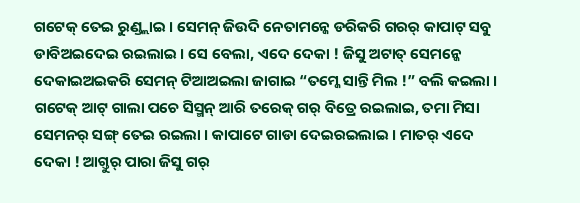ଗଟେକ୍ ତେଇ ରୁଣ୍ଡ୍ଲାଇ । ସେମନ୍ ଜିଉଦି ନେତାମନ୍କେ ଡରିକରି ଗରର୍ କାପାଟ୍ ସବୁ ଡାବିଅଇଦେଇ ରଇଲାଇ । ସେ ବେଲା, ଏଦେ ଦେକା ! ଜିସୁ ଅଟାତ୍ ସେମନ୍କେ ଦେକାଇଅଇକରି ସେମନ୍ ଟିଆଅଇଲା ଜାଗାଇ “ତମ୍କେ ସାନ୍ତି ମିଲ !” ବଲି କଇଲା ।
ଗଟେକ୍ ଆଟ୍ ଗାଲା ପଚେ ସିସ୍ମନ୍ ଆରି ତରେକ୍ ଗର୍ ବିତ୍ରେ ରଇଲାଇ, ତମା ମିସା ସେମନର୍ ସଙ୍ଗ୍ ତେଇ ରଇଲା । କାପାଟେ ଗାଡା ଦେଇରଇଲାଇ । ମାତର୍ ଏଦେ ଦେକା ! ଆଗ୍ତୁର୍ ପାରା ଜିସୁ ଗର୍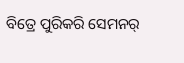ବିତ୍ରେ ପୁରିକରି ସେମନର୍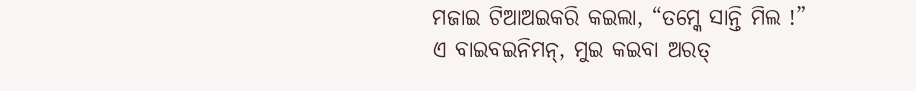ମଜାଇ ଟିଆଅଇକରି କଇଲା, “ତମ୍କେ ସାନ୍ତି ମିଲ !”
ଏ ବାଇବଇନିମନ୍, ମୁଇ କଇବା ଅରତ୍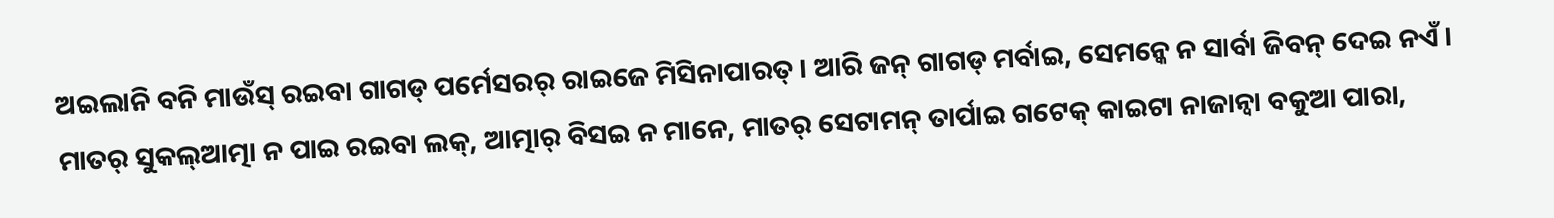ଅଇଲାନି ବନି ମାଉଁସ୍ ରଇବା ଗାଗଡ୍ ପର୍ମେସରର୍ ରାଇଜେ ମିସିନାପାରତ୍ । ଆରି ଜନ୍ ଗାଗଡ୍ ମର୍ବାଇ, ସେମନ୍କେ ନ ସାର୍ବା ଜିବନ୍ ଦେଇ ନଏଁ ।
ମାତର୍ ସୁକଲ୍ଆତ୍ମା ନ ପାଇ ରଇବା ଲକ୍, ଆତ୍ମାର୍ ବିସଇ ନ ମାନେ, ମାତର୍ ସେଟାମନ୍ ତାର୍ପାଇ ଗଟେକ୍ କାଇଟା ନାଜାନ୍ବା ବକୁଆ ପାରା,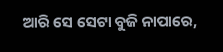ଆରି ସେ ସେଟା ବୁଜି ନାପାରେ,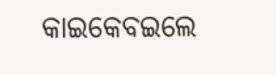କାଇକେବଇଲେ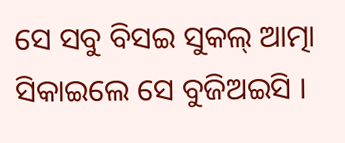ସେ ସବୁ ବିସଇ ସୁକଲ୍ ଆତ୍ମା ସିକାଇଲେ ସେ ବୁଜିଅଇସି ।